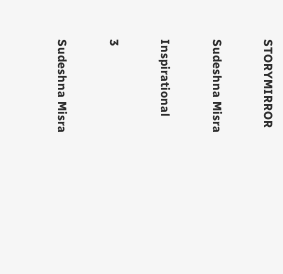STORYMIRROR

Sudeshna Misra

Inspirational

3

Sudeshna Misra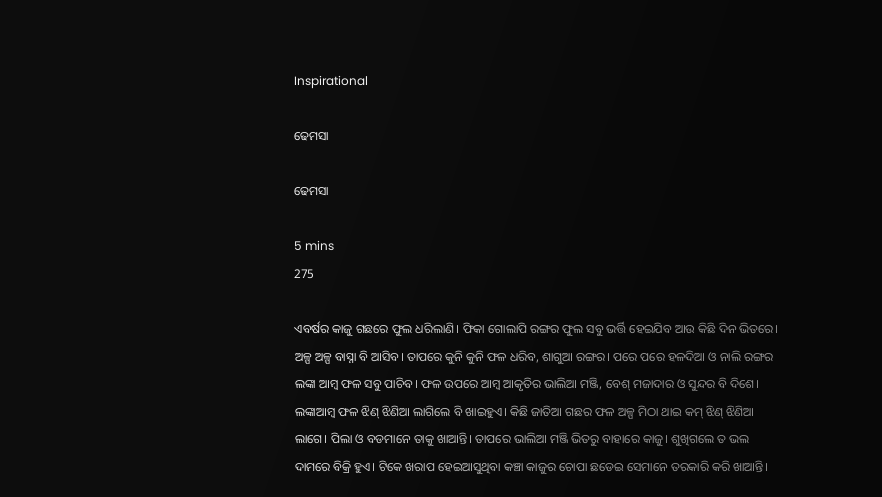Inspirational

ଢେମସା

ଢେମସା

5 mins
275

ଏବର୍ଷର କାଜୁ ଗଛରେ ଫୁଲ ଧରିଲାଣି। ଫିକା ଗୋଲାପି ରଙ୍ଗର ଫୁଲ ସବୁ ଭର୍ତ୍ତି ହେଇଯିବ ଆଉ କିଛି ଦିନ ଭିତରେ। ଅଳ୍ପ ଅଳ୍ପ ବାସ୍ନା ବି ଆସିବ। ତାପରେ କୁନି କୁନି ଫଳ ଧରିବ, ଶାଗୁଆ ରଙ୍ଗର। ପରେ ପରେ ହଳଦିଆ ଓ ନାଲି ରଙ୍ଗର ଲଙ୍କା ଆମ୍ବ ଫଳ ସବୁ ପାଚିବ। ଫଳ ଉପରେ ଆମ୍ବ ଆକୃତିର ଭାଲିଆ ମଞ୍ଜି, ବେଶ୍ ମଜାଦାର ଓ ସୁନ୍ଦର ବି ଦିଶେ। ଲଙ୍କାଆମ୍ବ ଫଳ ଝିଣ୍ ଝିଣିଆ ଲାଗିଲେ ବି ଖାଇହୁଏ। କିଛି ଜାତିଆ ଗଛର ଫଳ ଅଳ୍ପ ମିଠା ଥାଇ କମ୍ ଝିଣ୍ ଝିଣିଆ ଲାଗେ। ପିଲା ଓ ବଡମାନେ ତାକୁ ଖାଆନ୍ତି। ତାପରେ ଭାଲିଆ ମଞ୍ଜି ଭିତରୁ ବାହାରେ କାଜୁ। ଶୁଖିଗଲେ ତ ଭଲ ଦାମରେ ବିକ୍ରି ହୁଏ। ଟିକେ ଖରାପ ହେଇଆସୁଥିବା କଞ୍ଚା କାଜୁର ଚୋପା ଛଡେଇ ସେମାନେ ତରକାରି କରି ଖାଆନ୍ତି।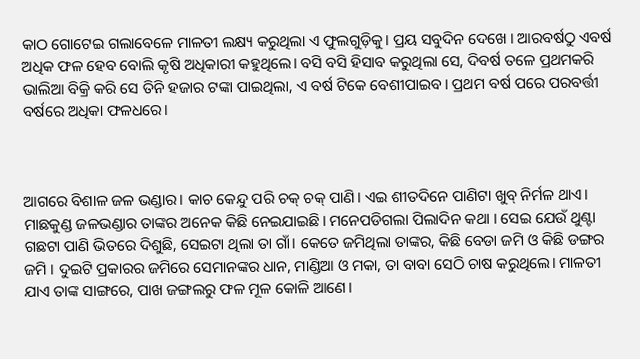କାଠ ଗୋଟେଇ ଗଲାବେଳେ ମାଳତୀ ଲକ୍ଷ୍ୟ କରୁଥିଲା ଏ ଫୁଲଗୁଡ଼ିକୁ। ପ୍ରୟ ସବୁଦିନ ଦେଖେ । ଆରବର୍ଷଠୁ ଏବର୍ଷ ଅଧିକ ଫଳ ହେବ ବୋଲି କୃଷି ଅଧିକାରୀ କହୁଥିଲେ। ବସି ବସି ହିସାବ କରୁଥିଲା ସେ, ଦିବର୍ଷ ତଳେ ପ୍ରଥମକରି ଭାଲିଆ ବିକ୍ରି କରି ସେ ତିନି ହଜାର ଟଙ୍କା ପାଇଥିଲା, ଏ ବର୍ଷ ଟିକେ ବେଶୀପାଇବ। ପ୍ରଥମ ବର୍ଷ ପରେ ପରବର୍ତ୍ତୀ ବର୍ଷରେ ଅଧିକା ଫଳଧରେ।



ଆଗରେ ବିଶାଳ ଜଳ ଭଣ୍ଡାର। କାଚ କେନ୍ଦୁ ପରି ଚକ୍ ଚକ୍ ପାଣି। ଏଇ ଶୀତଦିନେ ପାଣିଟା ଖୁବ୍ ନିର୍ମଳ ଥାଏ। ମାଛକୁଣ୍ଡ ଜଳଭଣ୍ଡାର ତାଙ୍କର ଅନେକ କିଛି ନେଇଯାଇଛି। ମନେପଡିଗଲା ପିଲାଦିନ କଥା । ସେଇ ଯେଉଁ ଥୁଣ୍ଟା ଗଛଟା ପାଣି ଭିତରେ ଦିଶୁଛି, ସେଇଟା ଥିଲା ତା ଗାଁ। କେତେ ଜମିଥିଲା ତାଙ୍କର, କିଛି ବେଡା ଜମି ଓ କିଛି ଡଙ୍ଗର ଜମି । ଦୁଇଟି ପ୍ରକାରର ଜମିରେ ସେମାନଙ୍କର ଧାନ, ମାଣ୍ଡିଆ ଓ ମକା, ତା ବାବା ସେଠି ଚାଷ କରୁଥିଲେ। ମାଳତୀ ଯାଏ ତାଙ୍କ ସାଙ୍ଗରେ, ପାଖ ଜଙ୍ଗଲରୁ ଫଳ ମୂଳ କୋଳି ଆଣେ।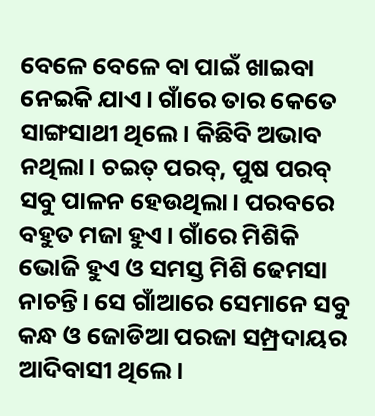ବେଳେ ବେଳେ ବା ପାଇଁ ଖାଇବା ନେଇକି ଯାଏ। ଗାଁରେ ତାର କେତେ ସାଙ୍ଗସାଥୀ ଥିଲେ। କିଛିବି ଅଭାବ ନଥିଲା। ଚଇତ୍ ପରବ୍, ପୁଷ ପରବ୍ ସବୁ ପାଳନ ହେଉଥିଲା। ପରବରେ ବହୁତ ମଜା ହୁଏ। ଗାଁରେ ମିଶିକି ଭୋଜି ହୁଏ ଓ ସମସ୍ତ ମିଶି ଢେମସା ନାଚନ୍ତି। ସେ ଗାଁଆରେ ସେମାନେ ସବୁ କନ୍ଧ ଓ ଜୋଡିଆ ପରଜା ସମ୍ପ୍ରଦାୟର ଆଦିବାସୀ ଥିଲେ।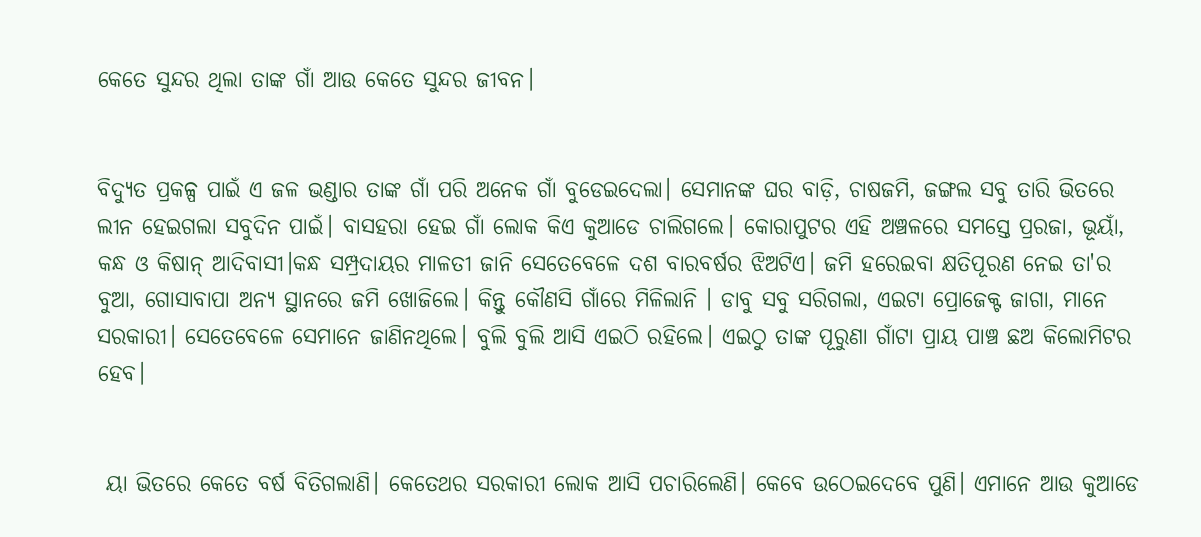କେତେ ସୁନ୍ଦର ଥିଲା ତାଙ୍କ ଗାଁ ଆଉ କେତେ ସୁନ୍ଦର ଜୀବନ।


ବିଦ୍ୟୁତ ପ୍ରକଳ୍ପ ପାଇଁ ଏ ଜଳ ଭଣ୍ଡାର ତାଙ୍କ ଗାଁ ପରି ଅନେକ ଗାଁ ବୁଡେଇଦେଲା। ସେମାନଙ୍କ ଘର ବାଡ଼ି, ଚାଷଜମି, ଜଙ୍ଗଲ ସବୁ ତାରି ଭିତରେ ଲୀନ ହେଇଗଲା ସବୁଦିନ ପାଇଁ। ବାସହରା ହେଇ ଗାଁ ଲୋକ କିଏ କୁଆଡେ ଚାଲିଗଲେ। କୋରାପୁଟର ଏହି ଅଞ୍ଚଳରେ ସମସ୍ତେ ପ୍ରରଜା, ଭୂୟାଁ, କନ୍ଧ ଓ କିଷାନ୍ ଆଦିବାସୀ।କନ୍ଧ ସମ୍ପ୍ରଦାୟର ମାଳତୀ ଜାନି ସେତେବେଳେ ଦଶ ବାରବର୍ଷର ଝିଅଟିଏ। ଜମି ହରେଇବା କ୍ଷତିପୂରଣ ନେଇ ତା'ର ବୁଆ, ଗୋସାବାପା ଅନ୍ୟ ସ୍ଥାନରେ ଜମି ଖୋଜିଲେ। କିନ୍ତୁ କୌଣସି ଗାଁରେ ମିଳିଲାନି । ଡାବୁ ସବୁ ସରିଗଲା, ଏଇଟା ପ୍ରୋଜେକ୍ଟ ଜାଗା, ମାନେ ସରକାରୀ। ସେତେବେଳେ ସେମାନେ ଜାଣିନଥିଲେ। ବୁଲି ବୁଲି ଆସି ଏଇଠି ରହିଲେ। ଏଇଠୁ ତାଙ୍କ ପୂରୁଣା ଗାଁଟା ପ୍ରାୟ ପାଞ୍ଚ ଛଅ କିଲୋମିଟର ହେବ।


 ୟା ଭିତରେ କେତେ ବର୍ଷ ବିତିଗଲାଣି। କେତେଥର ସରକାରୀ ଲୋକ ଆସି ପଚାରିଲେଣି। କେବେ ଉଠେଇଦେବେ ପୁଣି। ଏମାନେ ଆଉ କୁଆଡେ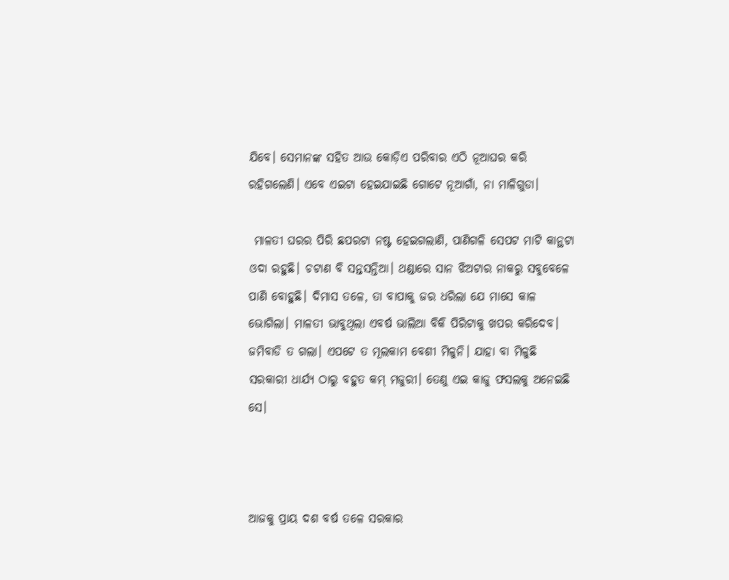ଯିବେ। ସେମାନଙ୍କ ସହିତ ଆଉ କୋଡ଼ିଏ ପରିବାର ଏଠି ନୂଆଘର କରି ରହିଗଲେଣି। ଏବେ ଏଇଟା ହେଇଯାଇଛି ଗୋଟେ ନୂଆଗାଁ, ନା ମାଳିଗୁଡା।

 ମାଳତୀ ଘରର ପିରି ଛପରଟା ନଷ୍ଟ ହେଇଗଲାଣି, ପାଣିଗଳି ସେପଟ ମାଟି କାନ୍ଥଟା ଓଦା ରହୁଛି। ଚଟାଣ ବି ସନ୍ତସନ୍ତିଆ। ଥଣ୍ଡାରେ ସାନ ଝିଅଟାର ନାକରୁ ସବୁବେଳେ ପାଣି ବୋହୁଛି। ଦିମାସ ତଳେ, ତା ବାପାକୁ ଜର ଧରିଲା ଯେ ମାସେ କାଳ ଭୋଗିଲା। ମାଳତୀ ଭାବୁଥିଲା ଏବର୍ଷ ଭାଲିଆ ବିକି ପିରିଟାକୁ ଖପର କରିଦେବ। ଜମିବାଡି ତ ଗଲା। ଏପଟେ ତ ମୂଲକାମ ବେଶୀ ମିଳୁନି। ଯାହା ବା ମିଳୁଛି ସରକାରୀ ଧାର୍ଯ୍ୟ ଠାରୁ ବହୁତ କମ୍ ମଜୁରୀ। ତେଣୁ ଏଇ କାଜୁ ଫସଲକୁ ଅନେଇଛି ସେ।



ଆଜକୁ ପ୍ରାୟ ଦଶ ବର୍ଷ ତଳେ ସରକାର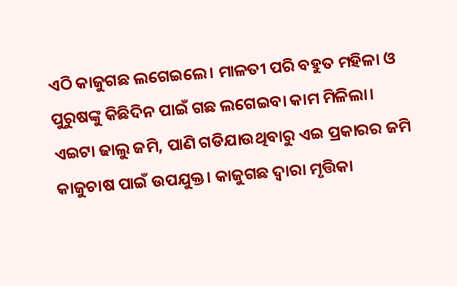ଏଠି କାଜୁଗଛ ଲଗେଇଲେ। ମାଳତୀ ପରି ବହୁତ ମହିଳା ଓ ପୁରୁଷଙ୍କୁ କିଛିଦିନ ପାଇଁ ଗଛ ଲଗେଇବା କାମ ମିଳିଲା। ଏଇଟା ଢାଲୁ ଜମି, ପାଣି ଗଡିଯାଉଥିବାରୁ ଏଇ ପ୍ରକାରର ଜମି କାଜୁଚାଷ ପାଇଁ ଉପଯୁକ୍ତ। କାଜୁଗଛ ଦ୍ବାରା ମୃତ୍ତିକା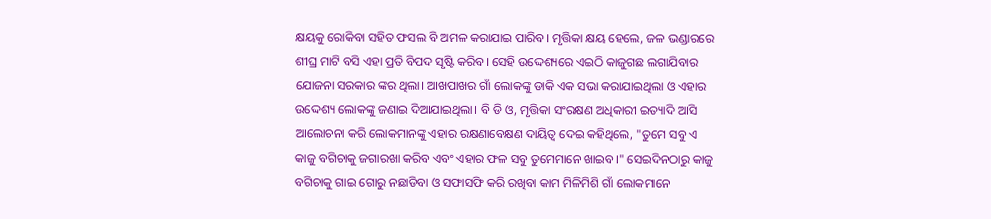କ୍ଷୟକୁ ରୋକିବା ସହିତ ଫସଲ ବି ଅମଳ କରାଯାଇ ପାରିବ। ମୃତ୍ତିକା କ୍ଷୟ ହେଲେ, ଜଳ ଭଣ୍ଡାରରେ ଶୀଘ୍ର ମାଟି ବସି ଏହା ପ୍ରତି ବିପଦ ସୃଷ୍ଟି କରିବ। ସେହି ଉଦ୍ଦେଶ୍ୟରେ ଏଇଠି କାଜୁଗଛ ଲଗାଯିବାର ଯୋଜନା ସରକାର ଙ୍କର ଥିଲା। ଆଖପାଖର ଗାଁ ଲୋକଙ୍କୁ ଡାକି ଏକ ସଭା କରାଯାଇଥିଲା ଓ ଏହାର ଉଦ୍ଦେଶ୍ୟ ଲୋକଙ୍କୁ ଜଣାଇ ଦିଆଯାଇଥିଲା। ବି ଡି ଓ, ମୃତ୍ତିକା ସଂରକ୍ଷଣ ଅଧିକାରୀ ଇତ୍ୟାଦି ଆସି ଆଲୋଚନା କରି ଲୋକମାନଙ୍କୁ ଏହାର ରକ୍ଷଣାବେକ୍ଷଣ ଦାୟିତ୍ୱ ଦେଇ କହିଥିଲେ, "ତୁମେ ସବୁ ଏ କାଜୁ ବଗିଚାକୁ ଜଗାରଖା କରିବ ଏବଂ ଏହାର ଫଳ ସବୁ ତୁମେମାନେ ଖାଇବ।" ସେଇଦିନଠାରୁ କାଜୁ ବଗିଚାକୁ ଗାଇ ଗୋରୁ ନଛାଡିବା ଓ ସଫାସଫି କରି ରଖିବା କାମ ମିଳିମିଶି ଗାଁ ଲୋକମାନେ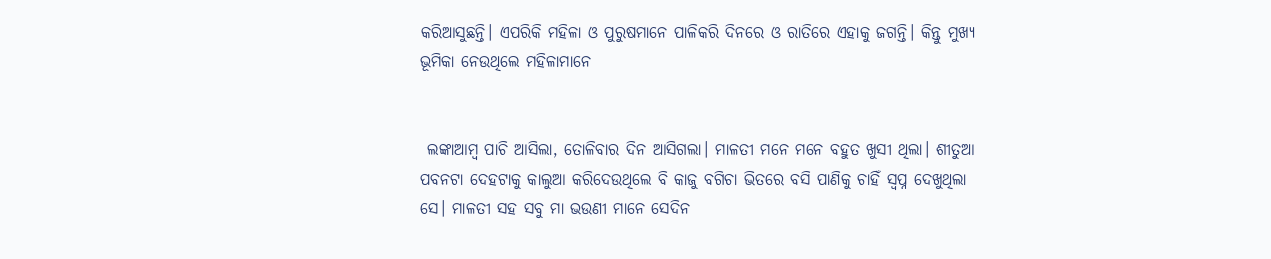କରିଆସୁଛନ୍ତି। ଏପରିକି ମହିଳା ଓ ପୁରୁଷମାନେ ପାଳିକରି ଦିନରେ ଓ ରାତିରେ ଏହାକୁ ଜଗନ୍ତି। କିନ୍ତୁ ମୁଖ୍ଯ ଭୂମିକା ନେଉଥିଲେ ମହିଳାମାନେ


 ଲଙ୍କାଆମ୍ବ ପାଚି ଆସିଲା, ତୋଳିବାର ଦିନ ଆସିଗଲା। ମାଳତୀ ମନେ ମନେ ବହୁତ ଖୁସୀ ଥିଲା। ଶୀତୁଆ ପବନଟା ଦେହଟାକୁ କାଲୁଆ କରିଦେଉଥିଲେ ବି କାଜୁ ବଗିଚା ଭିତରେ ବସି ପାଣିକୁ ଚାହିଁ ସ୍ୱପ୍ନ ଦେଖୁଥିଲା ସେ। ମାଳତୀ ସହ ସବୁ ମା ଭଉଣୀ ମାନେ ସେଦିନ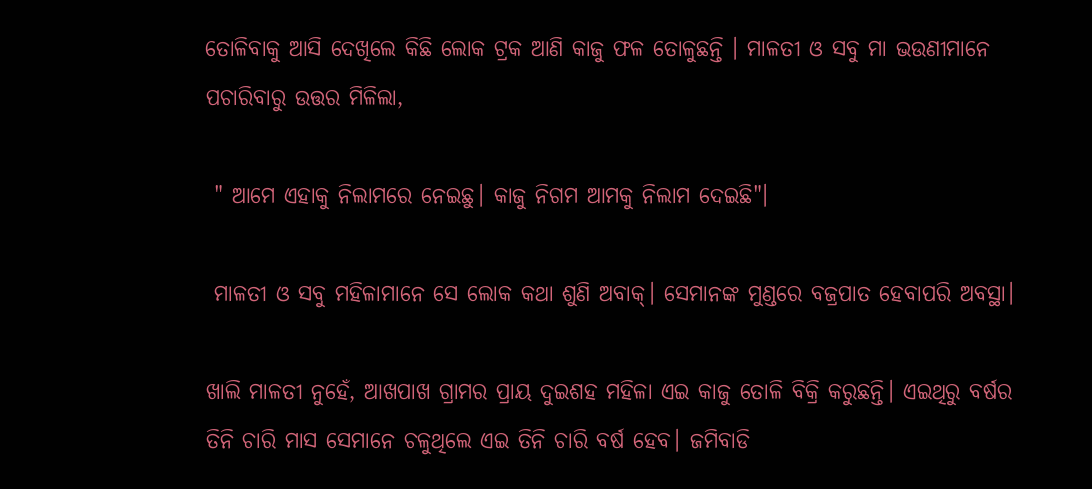ତୋଳିବାକୁ ଆସି ଦେଖିଲେ କିଛି ଲୋକ ଟ୍ରକ ଆଣି କାଜୁ ଫଳ ତୋଳୁଛନ୍ତି । ମାଳତୀ ଓ ସବୁ ମା ଭଉଣୀମାନେ ପଚାରିବାରୁ ଉତ୍ତର ମିଳିଲା,

 " ଆମେ ଏହାକୁ ନିଲାମରେ ନେଇଛୁ। କାଜୁ ନିଗମ ଆମକୁ ନିଲାମ ଦେଇଛି"।

 ମାଳତୀ ଓ ସବୁ ମହିଳାମାନେ ସେ ଲୋକ କଥା ଶୁଣି ଅବାକ୍। ସେମାନଙ୍କ ମୁଣ୍ଡରେ ବଜ୍ରପାତ ହେବାପରି ଅବସ୍ଥା।

ଖାଲି ମାଳତୀ ନୁହେଁ, ଆଖପାଖ ଗ୍ରାମର ପ୍ରାୟ ଦୁଇଶହ ମହିଳା ଏଇ କାଜୁ ତୋଳି ବିକ୍ରି କରୁଛନ୍ତି। ଏଇଥିରୁ ବର୍ଷର ତିନି ଚାରି ମାସ ସେମାନେ ଚଳୁଥିଲେ ଏଇ ତିନି ଚାରି ବର୍ଷ ହେବ। ଜମିବାଡି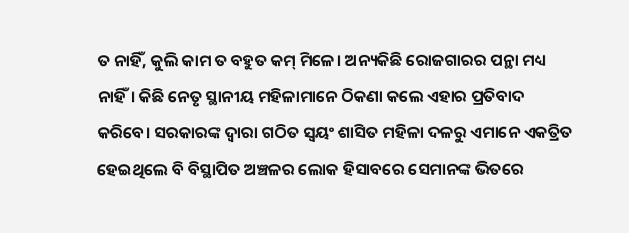ତ ନାହିଁ, କୁଲି କାମ ତ ବହୁତ କମ୍ ମିଳେ। ଅନ୍ୟକିଛି ରୋଜଗାରର ପନ୍ଥା ମଧ୍ୟ ନାହିଁ। କିଛି ନେତୃ ସ୍ଥାନୀୟ ମହିଳାମାନେ ଠିକଣା କଲେ ଏହାର ପ୍ରତିବାଦ କରିବେ। ସରକାରଙ୍କ ଦ୍ଵାରା ଗଠିତ ସ୍ୱୟଂ ଶାସିତ ମହିଳା ଦଳରୁ ଏମାନେ ଏକତ୍ରିତ ହେଇଥିଲେ ବି ବିସ୍ଥାପିତ ଅଞ୍ଚଳର ଲୋକ ହିସାବରେ ସେମାନଙ୍କ ଭିତରେ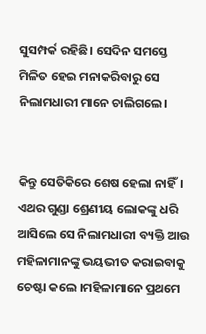ସୁସମ୍ପର୍କ ରହିଛି। ସେଦିନ ସମସ୍ତେ ମିଳିତ ହେଇ ମନାକରିବାରୁ ସେ ନିଲାମଧାରୀ ମାନେ ଚାଲିଗଲେ।


କିନ୍ତୁ ସେତିକିରେ ଶେଷ ହେଲା ନାହିଁ। ଏଥର ଗୁଣ୍ଡା ଶ୍ରେଣୀୟ ଲୋକଙ୍କୁ ଧରି ଆସିଲେ ସେ ନିଲାମଧାରୀ ବ୍ୟକ୍ତି ଆଉ ମହିଳାମାନଙ୍କୁ ଭୟଭୀତ କରାଇବାକୁ ଚେଷ୍ଟା କଲେ ।ମହିଳାମାନେ ପ୍ରଥମେ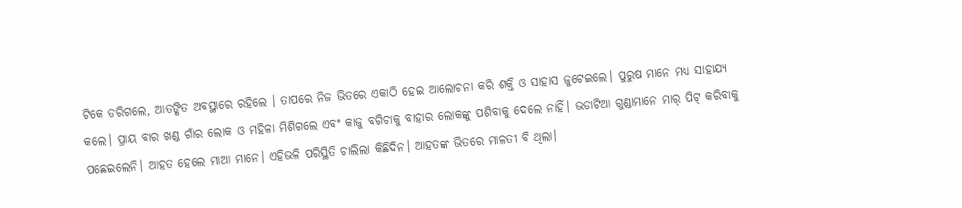ଟିକେ ଡରିଗଲେ, ଆତଙ୍କିତ ଅବସ୍ଥାରେ ରହିଲେ । ତାପରେ ନିଜ ଭିତରେ ଏକାଠି ହେଇ ଆଲୋଚନା କରି ଶକ୍ତି ଓ ସାହାସ ଜୁଟେଇଲେ। ପୁରୁଷ ମାନେ ମଧ୍ୟ ସାହାଯ୍ୟ କଲେ। ପ୍ରାୟ ବାର ଖଣ୍ଡ ଗାଁର ଲୋକ ଓ ମହିଳା ମିଶିଗଲେ ଏବଂ କାଜୁ ବଗିଚାକୁ ବାହାର ଲୋକଙ୍କୁ ପଶିବାକୁ ଦେଲେ ନାହିଁ। ଭଡାଟିଆ ଗୁଣ୍ଡାମାନେ ମାର୍ ପିଟ୍ କରିବାକୁ ପଛେଇଲେନି। ଆହତ ହେଲେ ମାଆ ମାନେ। ଏହିଭଳି ପରିସ୍ଥିତି ଚାଲିଲା କିଛିଦିନ। ଆହତଙ୍କ ଭିତରେ ମାଳତୀ ବି ଥିଲା।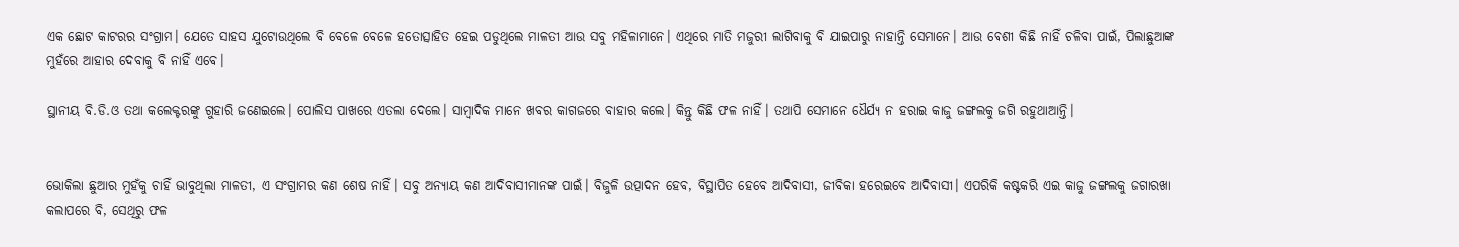ଏକ ଛୋଟ କାଟରର ସଂଗ୍ରାମ। ଯେତେ ସାହସ ଯୁଟୋଉଥିଲେ ବି ବେଳେ ବେଳେ ହତୋତ୍ସାହିତ ହେଇ ପଡୁଥିଲେ ମାଳତୀ ଆଉ ସବୁ ମହିଳାମାନେ। ଏଥିରେ ମାତି ମଜୁରୀ ଲାଗିବାକୁ ବି ଯାଇପାରୁ ନାହାନ୍ତି ସେମାନେ। ଆଉ ବେଶୀ କିଛି ନାହିଁ ଚଳିବା ପାଇଁ, ପିଲାଛୁଆଙ୍କ ମୁହଁରେ ଆହାର ଦେବାକୁ ବି ନାହିଁ ଏବେ।

ସ୍ଥାନୀୟ ବି.ଡି.ଓ ତଥା କଲେକ୍ଟରଙ୍କୁ ଗୁହାରି ଜଣେଇଲେ। ପୋଲିସ ପାଖରେ ଏତଲା ଦେଲେ। ସାମ୍ବାଦିକ ମାନେ ଖବର କାଗଜରେ ବାହାର କଲେ। କିନ୍ତୁ କିଛି ଫଳ ନାହିଁ। ତଥାପି ସେମାନେ ଧୈର୍ଯ୍ୟ ନ ହରାଇ କାଜୁ ଜଙ୍ଗଲକୁ ଜଗି ରହୁଥାଆନ୍ତି।


ଭୋକିଲା ଛୁଆର ମୁହଁକୁ ଚାହିଁ ଭାବୁଥିଲା ମାଳତୀ, ଏ ସଂଗ୍ରାମର କଣ ଶେଷ ନାହିଁ। ସବୁ ଅନ୍ୟାୟ କଣ ଆଦିବାସୀମାନଙ୍କ ପାଇଁ। ବିଜୁଳି ଉତ୍ପାଦନ ହେବ, ବିସ୍ଥାପିତ ହେବେ ଆଦିବାସୀ, ଜୀବିକା ହରେଇବେ ଆଦିବାସୀ। ଏପରିକି କଷ୍ଟକରି ଏଇ କାଜୁ ଜଙ୍ଗଲକୁ ଜଗାରଖା କଲାପରେ ବି, ସେଥିରୁ ଫଳ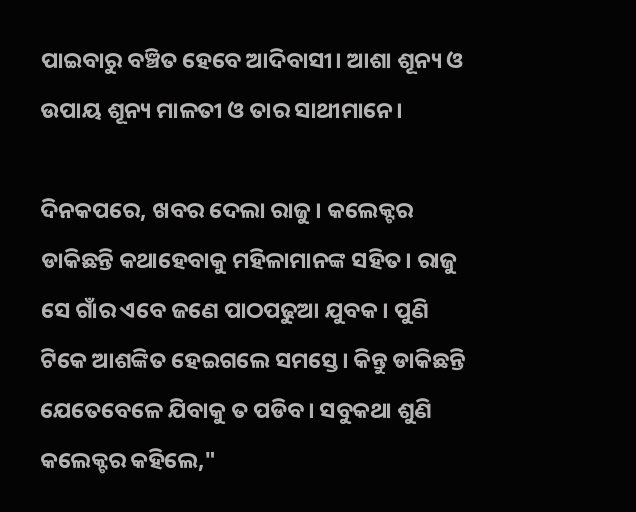ପାଇବାରୁ ବଞ୍ଚିତ ହେବେ ଆଦିବାସୀ। ଆଶା ଶୂନ୍ୟ ଓ ଉପାୟ ଶୂନ୍ୟ ମାଳତୀ ଓ ତାର ସାଥୀମାନେ।

ଦିନକପରେ, ଖବର ଦେଲା ରାଜୁ। କଲେକ୍ଟର ଡାକିଛନ୍ତି କଥାହେବାକୁ ମହିଳାମାନଙ୍କ ସହିତ। ରାଜୁ ସେ ଗାଁର ଏବେ ଜଣେ ପାଠପଢୁଆ ଯୁବକ। ପୁଣି ଟିକେ ଆଶଙ୍କିତ ହେଇଗଲେ ସମସ୍ତେ। କିନ୍ତୁ ଡାକିଛନ୍ତି ଯେତେବେଳେ ଯିବାକୁ ତ ପଡିବ। ସବୁକଥା ଶୁଣି କଲେକ୍ଟର କହିଲେ,"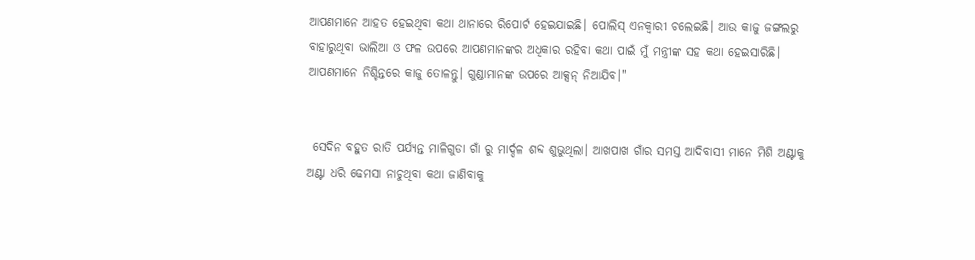ଆପଣମାନେ ଆହତ ହେଇଥିବା କଥା ଥାନାରେ ରିପୋର୍ଟ ହେଇଯାଇଛି। ପୋଲିସ୍ ଏନକ୍ବାରୀ ଚଲେଇଛି। ଆଉ କାଜୁ ଜଙ୍ଗଲରୁ ବାହାରୁଥିବା ଭାଲିଆ ଓ ଫଳ ଉପରେ ଆପଣମାନଙ୍କର ଅଧିକାର ରହିବା କଥା ପାଇଁ ମୁଁ ମନ୍ତ୍ରୀଙ୍କ ସହ କଥା ହେଇସାରିଛି। ଆପଣମାନେ ନିଶ୍ଚିନ୍ତରେ କାଜୁ ତୋଳନ୍ତୁ। ଗୁଣ୍ଡାମାନଙ୍କ ଉପରେ ଆକ୍ସନ୍ ନିଆଯିବ।"


 ସେଦିନ ବହୁତ ରାତି ପର୍ଯ୍ୟନ୍ତ ମାଳିଗୁଡା ଗାଁ ରୁ ମାର୍ଦ୍ଦଳ ଶବ୍ଦ ଶୁଭୁଥିଲା। ଆଖପାଖ ଗାଁର ସମସ୍ତ ଆଦିବାସୀ ମାନେ ମିଶି ଅଣ୍ଟାକୁ ଅଣ୍ଟା ଧରି ଢେମସା ନାଚୁଥିବା କଥା ଜାଣିବାକୁ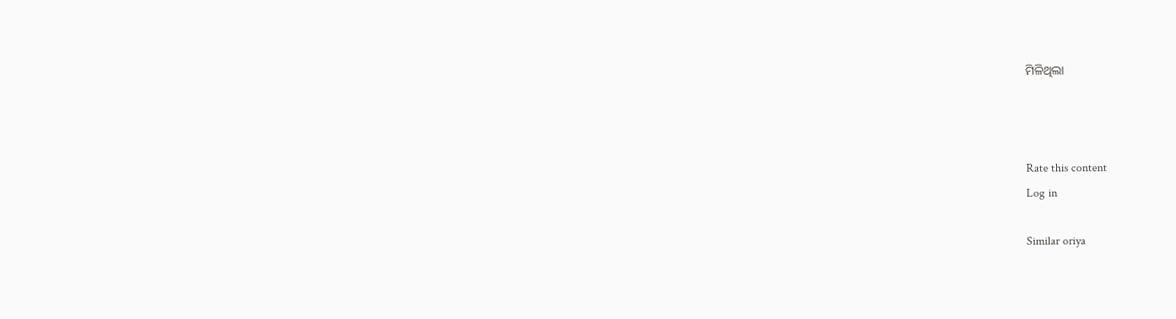ମିଳିଥିଲା



Rate this content
Log in

Similar oriya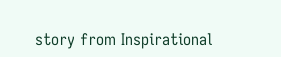story from Inspirational